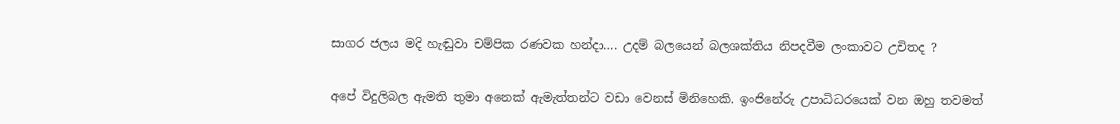සාගර ජලය මදි හැඬුවා චම්පික රණවක හන්දා…. උදම් බලයෙන් බලශක්තිය නිපදවීම ලංකාවට උචිතද ?

අපේ විදුලිබල ඇමති තුමා අනෙක් ඇමැත්තන්ට වඩා වෙනස් මිනිහෙකි. ඉංජිනේරු උපාධිධරයෙක් වන ඔහු තවමත්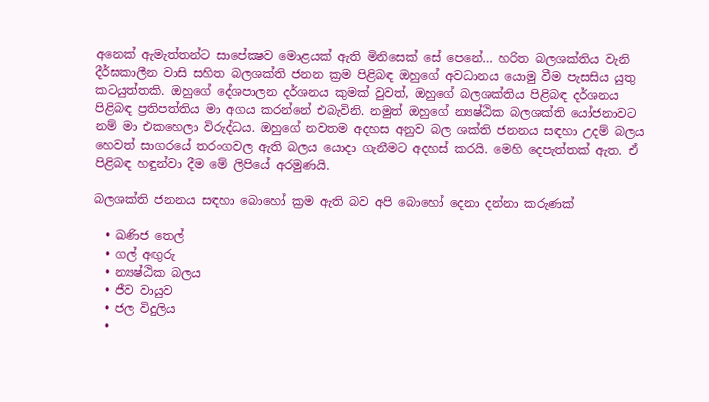අනෙක් ඇමැත්තන්ට සාපේක්‍ෂව මොළයක් ඇති මිනිසෙක් සේ පෙනේ… හරිත බලශක්තිය වැනි දීර්ඝකාලීන වාසි සහිත බලශක්ති ජනන ක්‍රම පිළිබඳ ඔහුගේ අවධානය යොමු වීම පැසසිය යුතු කටයුත්තකි. ඔහුගේ දේශපාලන දර්ශනය කුමක් වුවත්, ඔහුගේ බලශක්තිය පිළිබඳ දර්ශනය පිළිබඳ ප්‍රතිපත්තිය මා අගය කරන්නේ එබැවිනි. නමුත් ඔහුගේ න්‍යෂ්ඨික බලශක්ති යෝජනාවට නම් මා එකහෙලා විරුද්ධය. ඔහුගේ නවතම අදහස අනුව බල ශක්ති ජනනය සඳහා උදම් බලය හෙවත් සාගරයේ තරංගවල ඇති බලය යොදා ගැනීමට අදහස් කරයි. මෙහි දෙපැත්තක් ඇත. ඒ පිළිබඳ හඳුන්වා දීම මේ ලිපියේ අරමුණයි.

බලශක්ති ජනනය සඳහා බොහෝ ක්‍රම ඇති බව අපි බොහෝ දෙනා දන්නා කරුණක්

  • ඛණිජ තෙල්
  • ගල් අඟුරු
  • න්‍යෂ්ඨික බලය
  • ජීව වායුව
  • ජල විදුලිය
  •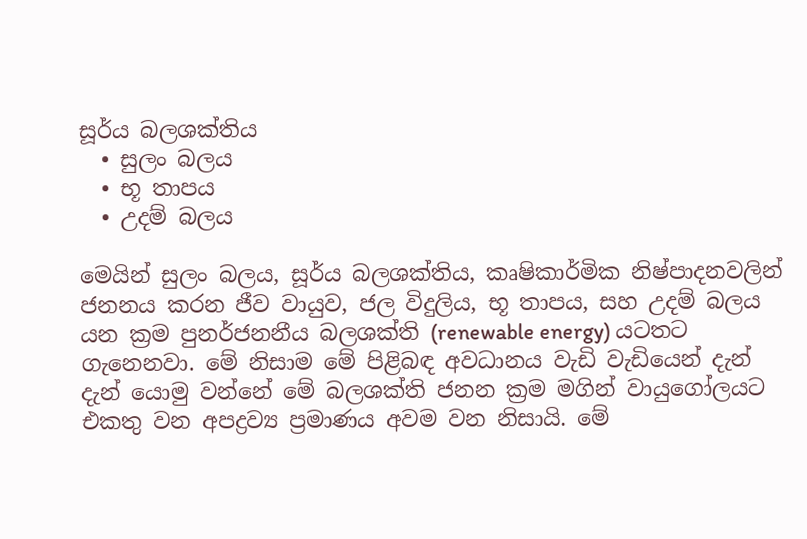සූර්ය බලශක්තිය
  • සුලං බලය
  • භූ තාපය
  • උදම් බලය

මෙයින් සුලං බලය, සූර්ය බලශක්තිය, කෘෂිකාර්මික නිෂ්පාදනවලින් ජනනය කරන ජීව වායුව, ජල විදුලිය, භූ තාපය, සහ උදම් බලය යන ක්‍රම පුනර්ජනනීය බලශක්ති (renewable energy) යටතට ගැනෙනවා. මේ නිසාම මේ පිළිබඳ අවධානය වැඩි වැඩියෙන් දැන් දැන් යොමු වන්නේ මේ බලශක්ති ජනන ක්‍රම මගින් වායුගෝලයට එකතු වන අපද්‍රව්‍ය ප්‍රමාණය අවම වන නිසායි. මේ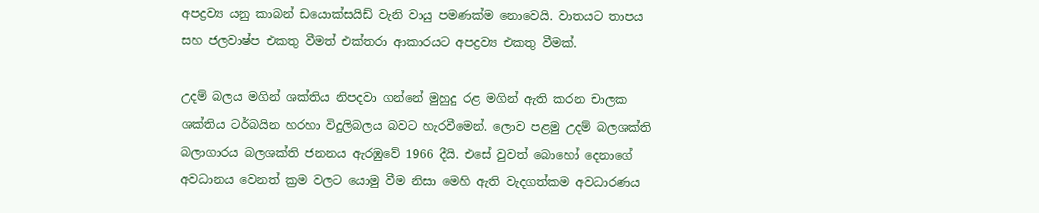අපද්‍රව්‍ය යනු කාබන් ඩයොක්සයිඩ් වැනි වායු පමණක්ම නොවෙයි. වාතයට තාපය සහ ජලවාෂ්ප එකතු වීමත් එක්තරා ආකාරයට අපද්‍රව්‍ය එකතු වීමක්.

උදම් බලය මගින් ශක්තිය නිපදවා ගන්නේ මුහුදු රළ මගින් ඇති කරන චාලක ශක්තිය ටර්බයින හරහා විදුලිබලය බවට හැරවීමෙන්. ලොව පළමු උදම් බලශක්ති බලාගාරය බලශක්ති ජනනය ඇරඹුවේ 1966 දීයි. එසේ වුවත් බොහෝ දෙනාගේ අවධානය වෙනත් ක්‍රම වලට යොමු වීම නිසා මෙහි ඇති වැදගත්කම අවධාරණය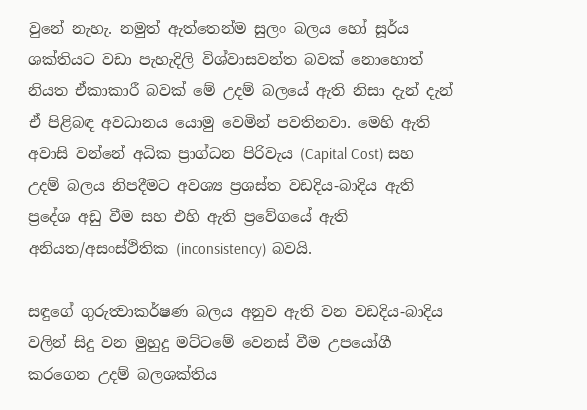වුනේ නැහැ. නමුත් ඇත්තෙන්ම සුලං බලය හෝ සූර්ය ශක්තියට වඩා පැහැදිලි විශ්වාසවන්ත බවක් නොහොත් නියත ඒකාකාරී බවක් මේ උදම් බලයේ ඇති නිසා දැන් දැන් ඒ පිළිබඳ අවධානය යොමු වෙමින් පවතිනවා. මෙහි ඇති අවාසි වන්නේ අධික ප්‍රාග්ධන පිරිවැය (Capital Cost) සහ උදම් බලය නිපදීමට අවශ්‍ය ප්‍රශස්ත වඩදිය-බාදිය ඇති ප්‍රදේශ අඩු වීම සහ එහි ඇති ප්‍රවේගයේ ඇති  අනියත/අසංස්ථිතික (inconsistency) බවයි.

සඳුගේ ගුරුත්‍වාකර්ෂණ බලය අනුව ඇති වන වඩදිය-බාදිය වලින් සිදු වන මුහුදු මට්ටමේ වෙනස් වීම උපයෝගී කරගෙන උදම් බලශක්තිය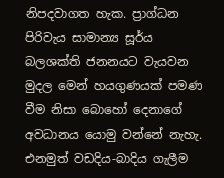නිපදවාගත හැක. ප්‍රාග්ධන පිරිවැය සාමාන්‍ය සූර්ය බලශක්ති ජනනයට වැයවන මුදල මෙන් හයගුණයක් පමණ වීම නිසා බොහෝ දෙනාගේ අවධානය යොමු වන්නේ නැහැ. එනමුත් වඩදිය-බාදිය ගැලීම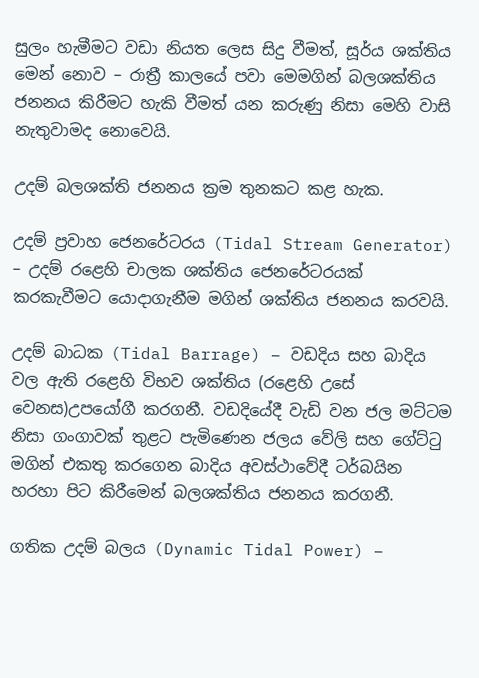සුලං හැමීමට වඩා නියත ලෙස සිදු වීමත්, සූර්ය ශක්තිය මෙන් නොව – රාත්‍රී කාලයේ පවා මෙමගින් බලශක්තිය ජනනය කිරීමට හැකි වීමත් යන කරුණු නිසා මෙහි වාසි නැතුවාමද නොවෙයි.

උදම් බලශක්ති ජනනය ක්‍රම තුනකට කළ හැක.

උදම් ප්‍රවාහ ජෙනරේටරය (Tidal Stream Generator) – උදම් රළෙහි චාලක ශක්තිය ජෙනරේටරයක් කරකැවීමට යොදාගැනීම මගින් ශක්තිය ජනනය කරවයි.

උදම් බාධක (Tidal Barrage) – වඩදිය සහ බාදිය වල ඇති රළෙහි විභව ශක්තිය (රළෙහි උසේ වෙනස)උපයෝගී කරගනී. වඩදියේදී වැඩි වන ජල මට්ටම නිසා ගංගාවක් තුළට පැමිණෙන ජලය වේලි සහ ගේට්ටු මගින් එකතු කරගෙන බාදිය අවස්ථාවේදී ටර්බයින හරහා පිට කිරීමෙන් බලශක්තිය ජනනය කරගනී.

ගතික උදම් බලය (Dynamic Tidal Power) –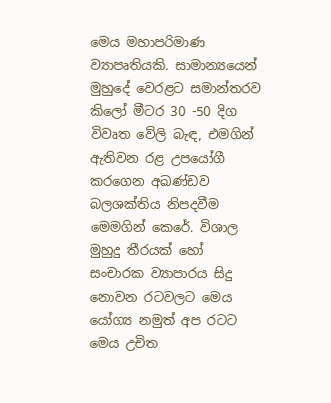මෙය මහාපරිමාණ ව්‍යාපෘතියකි. සාමාන්‍යයෙන් මුහුදේ වෙරළට සමාන්තරව කිලෝ මීටර 30 -50 දිග විවෘත වේලි බැඳ, එමගින් ඇතිවන රළ උපයෝගී කරගෙන අඛණ්ඩව බලශක්තිය නිපදවීම මෙමගින් කෙරේ. විශාල මුහුදු තීරයක් හෝ සංචාරක ව්‍යාපාරය සිදු නොවන රටවලට මෙය යෝග්‍ය නමුත් අප රටට මෙය උචිත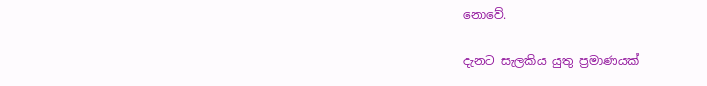නොවේ.

දැනට සැලකිය යුතු ප්‍රමාණයක්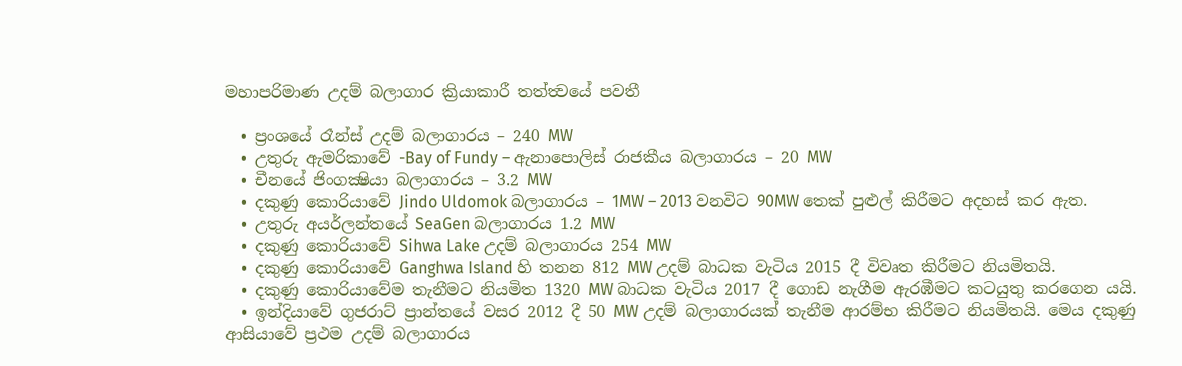මහාපරිමාණ උදම් බලාගාර ක්‍රියාකාරී තත්ත්‍වයේ පවතී

  • ප්‍රංශයේ රෑන්ස් උදම් බලාගාරය – 240 MW
  • උතුරු ඇමරිකාවේ -Bay of Fundy – ඇනාපොලිස් රාජකීය බලාගාරය – 20 MW
  • චීනයේ ජිංගක්‍ෂියා බලාගාරය – 3.2 MW
  • දකුණු කොරියාවේ Jindo Uldomok බලාගාරය – 1MW – 2013 වනවිට 90MW තෙක් පුළුල් කිරීමට අදහස් කර ඇත.
  • උතුරු අයර්ලන්තයේ SeaGen බලාගාරය 1.2 MW
  • දකුණු කොරියාවේ Sihwa Lake උදම් බලාගාරය 254 MW
  • දකුණු කොරියාවේ Ganghwa Island හි තනන 812 MW උදම් බාධක වැටිය 2015 දී විවෘත කිරීමට නියමිතයි.
  • දකුණු කොරියාවේම තැනීමට නියමිත 1320 MW බාධක වැටිය 2017 දී ගොඩ නැගීම ඇරඹීමට කටයුතු කරගෙන යයි.
  • ඉන්දියාවේ ගුජරාට් ප්‍රාන්තයේ වසර 2012 දී 50 MW උදම් බලාගාරයක් තැනීම ආරම්භ කිරීමට නියමිතයි. මෙය දකුණු ආසියාවේ ප්‍රථම උදම් බලාගාරය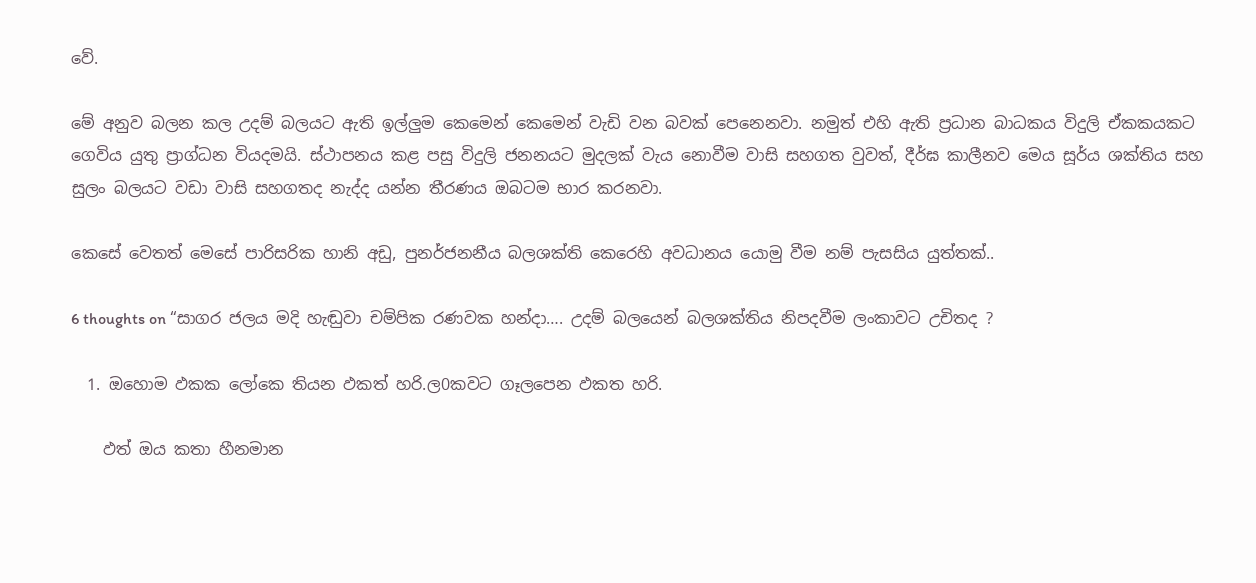වේ.

මේ අනුව බලන කල උදම් බලයට ඇති ඉල්ලුම කෙමෙන් කෙමෙන් වැඩි වන බවක් පෙනෙනවා. නමුත් එහි ඇති ප්‍රධාන බාධකය විදුලි ඒකකයකට ගෙවිය යුතු ප්‍රාග්ධන වියදමයි. ස්ථාපනය කළ පසු විදුලි ජනනයට මුදලක් වැය නොවීම වාසි සහගත වුවත්, දීර්ඝ කාලීනව මෙය සූර්ය ශක්තිය සහ  සුලං බලයට වඩා වාසි සහගතද නැද්ද යන්න තීරණය ඔබටම භාර කරනවා.

කෙසේ වෙතත් මෙසේ පාරිසරික හානි අඩු, පුනර්ජනනීය බලශක්ති කෙරෙහි අවධානය යොමු වීම නම් පැසසිය යුත්තක්..

6 thoughts on “සාගර ජලය මදි හැඬුවා චම්පික රණවක හන්දා…. උදම් බලයෙන් බලශක්තිය නිපදවීම ලංකාවට උචිතද ?

  1. ඔහොම ඵකක ලෝකෙ තියන ඵකත් හරි.ල0කවට ගෑලපෙන ඵකත හරි.

    ඵත් ඔය කතා හීනමාන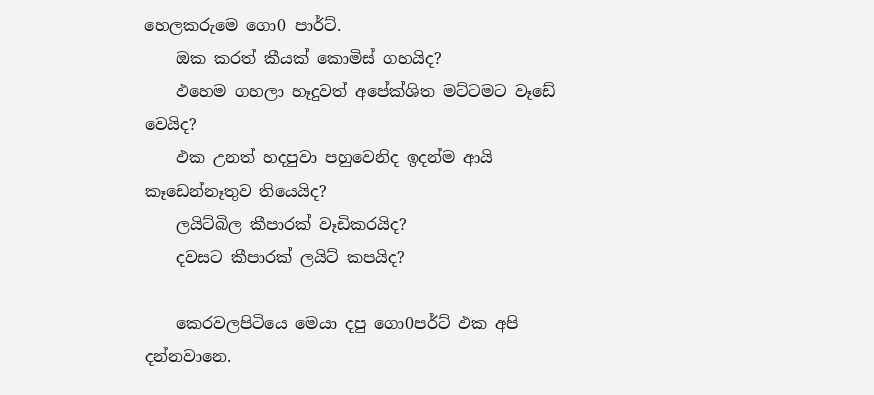හෙලකරුමෙ ගො0 පාර්ට්.
    ඔක කරත් කීයක් කොමිස් ගහයිද?
    ඵහෙම ගහලා හෑදුවත් අපේක්ශිත මට්ටමට වෑඩේ වෙයිද?
    ඵක උනත් හදපුවා පහුවෙනිද ඉදන්ම ආයි කෑඩෙන්නෑතුව තියෙයිද?
    ලයිට්බිල කීපාරක් වෑඩිකරයිද?
    දවසට කීපාරක් ලයිට් කපයිද?

    කෙරවලපිටියෙ මෙයා දපු ගො0පර්ට් ඵක අපි දන්නවානෙ.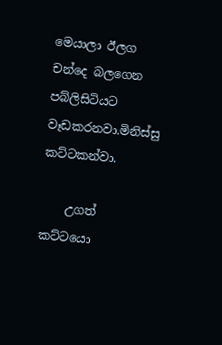මෙයාලා ඊලග චන්දෙ බලගෙන පබ්ලිසිටියට වෑඩකරනවා.මිනිස්සු කට්ටකන්වා.

    උගත් කට්ටයො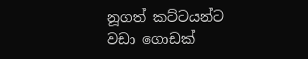නූගත් කට්ටයන්ට වඩා ගොඩක්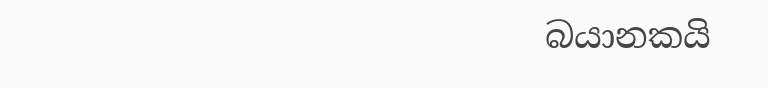බයානකයි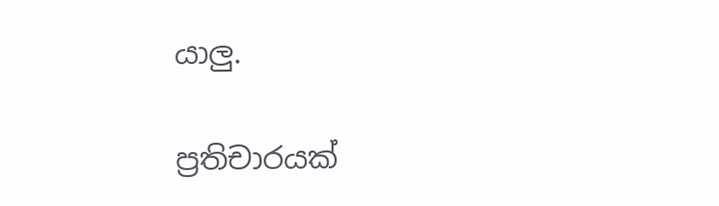යාලු.

ප්‍රතිචාරයක්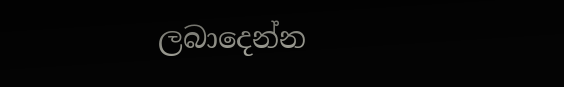ලබාදෙන්න